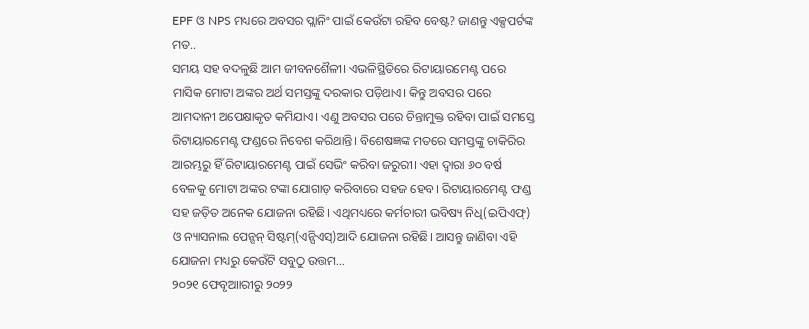EPF ଓ NPS ମଧ୍ୟରେ ଅବସର ପ୍ଲାନିଂ ପାଇଁ କେଉଁଟା ରହିବ ବେଷ୍ଟ? ଜାଣନ୍ତୁ ଏକ୍ସପର୍ଟଙ୍କ ମତ..
ସମୟ ସହ ବଦଳୁଛି ଆମ ଜୀବନଶୈଳୀ। ଏଭଳିସ୍ଥିତିରେ ରିଟାୟାରମେଣ୍ଟ ପରେ ମାସିକ ମୋଟା ଅଙ୍କର ଅର୍ଥ ସମସ୍ତଙ୍କୁ ଦରକାର ପଡ଼ିଥାଏ। କିନ୍ତୁ ଅବସର ପରେ ଆମଦାନୀ ଅପେକ୍ଷାକୃତ କମିଯାଏ। ଏଣୁ ଅବସର ପରେ ଚିନ୍ତାମୁକ୍ତ ରହିବା ପାଇଁ ସମସ୍ତେ ରିଟାୟାରମେଣ୍ଟ ଫଣ୍ଡରେ ନିବେଶ କରିଥାନ୍ତି। ବିଶେଷଜ୍ଞଙ୍କ ମତରେ ସମସ୍ତଙ୍କୁ ଚାକିରିର ଆରମ୍ଭରୁ ହିଁ ରିଟାୟାରମେଣ୍ଟ ପାଇଁ ସେଭିଂ କରିବା ଜରୁରୀ। ଏହା ଦ୍ୱାରା ୬୦ ବର୍ଷ ବେଳକୁ ମୋଟା ଅଙ୍କର ଟଙ୍କା ଯୋଗାଡ଼ କରିବାରେ ସହଜ ହେବ। ରିଟାୟାରମେଣ୍ଟ ଫଣ୍ଡ ସହ ଜଡ଼ିତ ଅନେକ ଯୋଜନା ରହିଛି। ଏଥିମଧ୍ୟରେ କର୍ମଚାରୀ ଭବିଷ୍ୟ ନିଧି(ଇପିଏଫ୍) ଓ ନ୍ୟାସନାଲ ପେନ୍ସନ୍ ସିଷ୍ଟମ୍(ଏନ୍ପିଏସ୍)ଆଦି ଯୋଜନା ରହିଛି। ଆସନ୍ତୁ ଜାଣିବା ଏହି ଯୋଜନା ମଧ୍ୟରୁ କେଉଁଟି ସବୁଠୁ ଉତ୍ତମ…
୨୦୨୧ ଫେବୃଆାରୀରୁ ୨୦୨୨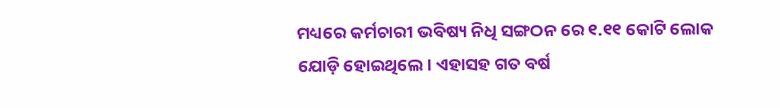ମଧ୍ୟରେ କର୍ମଚାରୀ ଭବିଷ୍ୟ ନିଧି ସଙ୍ଗଠନ ରେ ୧.୧୧ କୋଟି ଲୋକ ଯୋଡ଼ି ହୋଇଥିଲେ। ଏହାସହ ଗତ ବର୍ଷ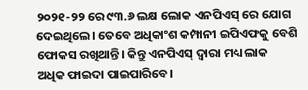୨୦୨୧-୨୨ ରେ ୯୩.୬ ଲକ୍ଷ ଲୋକ ଏନପିଏସ୍ ରେ ଯୋଗ ଦେଇଥିଲେ। ତେବେ ଅଧିକାଂଶ କମ୍ପାନୀ ଇପିଏଫକୁ ବେଶି ଫୋକସ ରଖିଥାନ୍ତି। କିନ୍ତୁ ଏନପିଏସ୍ ଦ୍ୱାରା ମଧ୍ୟ ଲାକ ଅଧିକ ଫାଇଦା ପାଇପାରିବେ।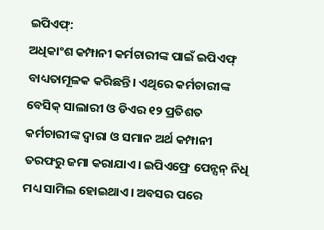ଇପିଏଫ୍:
ଅଧିକାଂଶ କମ୍ପାନୀ କର୍ମଚାରୀଙ୍କ ପାଇଁ ଇପିଏଫ୍ ବାଧ୍ୟତାମୂଳକ କରିଛନ୍ତି। ଏଥିରେ କର୍ମଚାରୀଙ୍କ ବେସିକ୍ ସାଲାରୀ ଓ ଡିଏର ୧୨ ପ୍ରତିଶତ କର୍ମଚାରୀଙ୍କ ଦ୍ୱାରା ଓ ସମାନ ଅର୍ଥ କମ୍ପାନୀ ତରଫରୁ ଜମା କରାଯାଏ। ଇପିଏଫ୍ରେ ପେନ୍ସନ୍ ନିଧି ମଧ୍ୟ ସାମିଲ ହୋଇଥାଏ। ଅବସର ପରେ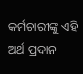କର୍ମଚାରୀଙ୍କୁ ଏହି ଅର୍ଥ ପ୍ରଦାନ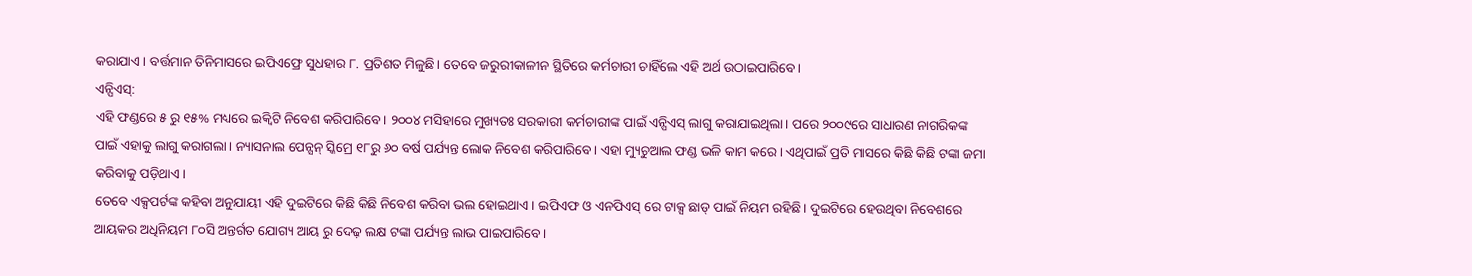କରାଯାଏ। ବର୍ତ୍ତମାନ ତିନିମାସରେ ଇପିଏଫ୍ରେ ସୁଧହାର ୮. ପ୍ରତିଶତ ମିଳୁଛି। ତେବେ ଜରୁରୀକାଳୀନ ସ୍ଥିତିରେ କର୍ମଚାରୀ ଚାହିଁଲେ ଏହି ଅର୍ଥ ଉଠାଇପାରିବେ।
ଏନ୍ପିଏସ୍:
ଏହି ଫଣ୍ଡରେ ୫ ରୁ ୧୫% ମଧ୍ୟରେ ଇକ୍ୱିଟି ନିବେଶ କରିପାରିବେ। ୨୦୦୪ ମସିହାରେ ମୁଖ୍ୟତଃ ସରକାରୀ କର୍ମଚାରୀଙ୍କ ପାଇଁ ଏନ୍ପିଏସ୍ ଲାଗୁ କରାଯାଇଥିଲା। ପରେ ୨୦୦୯ରେ ସାଧାରଣ ନାଗରିକଙ୍କ ପାଇଁ ଏହାକୁ ଲାଗୁ କରାଗଲା। ନ୍ୟାସନାଲ ପେନ୍ସନ୍ ସ୍କିମ୍ରେ ୧୮ରୁ ୬୦ ବର୍ଷ ପର୍ଯ୍ୟନ୍ତ ଲୋକ ନିବେଶ କରିପାରିବେ। ଏହା ମ୍ୟୁଚୁଆଲ ଫଣ୍ଡ ଭଳି କାମ କରେ। ଏଥିପାଇଁ ପ୍ରତି ମାସରେ କିଛି କିଛି ଟଙ୍କା ଜମା କରିବାକୁ ପଡ଼ିଥାଏ।
ତେବେ ଏକ୍ସପର୍ଟଙ୍କ କହିବା ଅନୁଯାୟୀ ଏହି ଦୁଇଟିରେ କିଛି କିଛି ନିବେଶ କରିବା ଭଲ ହୋଇଥାଏ। ଇପିଏଫ ଓ ଏନପିଏସ୍ ରେ ଟାକ୍ସ ଛାଡ୍ ପାଇଁ ନିୟମ ରହିଛି। ଦୁଇଟିରେ ହେଉଥିବା ନିବେଶରେ ଆୟକର ଅଧିନିୟମ ୮୦ସି ଅନ୍ତର୍ଗତ ଯୋଗ୍ୟ ଆୟ ରୁ ଦେଢ଼ ଲକ୍ଷ ଟଙ୍କା ପର୍ଯ୍ୟନ୍ତ ଲାଭ ପାଇପାରିବେ।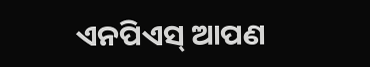ଏନପିଏସ୍ ଆପଣ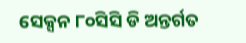ସେକ୍ସନ ୮୦ସିସି ଡି ଅନ୍ତର୍ଗତ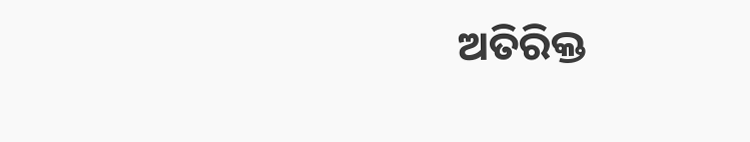ଅତିରିକ୍ତ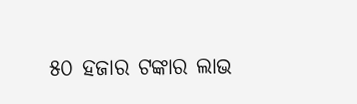୫୦ ହଜାର ଟଙ୍କାର ଲାଭ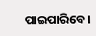ପାଇପାରିବେ।